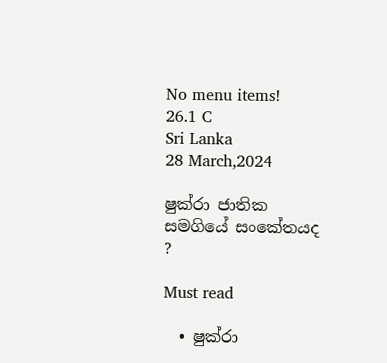No menu items!
26.1 C
Sri Lanka
28 March,2024

ෂුක්රා ජාතික සමගියේ සංකේතයද ?

Must read

  • ෂුක්රා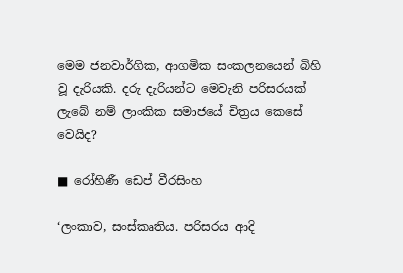මෙම ජනවාර්ගික, ආගමික සංකලනයෙන් බිහි වූ දැරියකි. දරු දැරියන්ට මෙවැනි පරිසරයක් ලැබේ නම් ලාංකික සමාජයේ චිත්‍රය කෙසේ වෙයිද?

■ රෝහිණී ඩෙප් වීරසිංහ

‘ලංකාව, සංස්කෘතිය. පරිසරය ආදි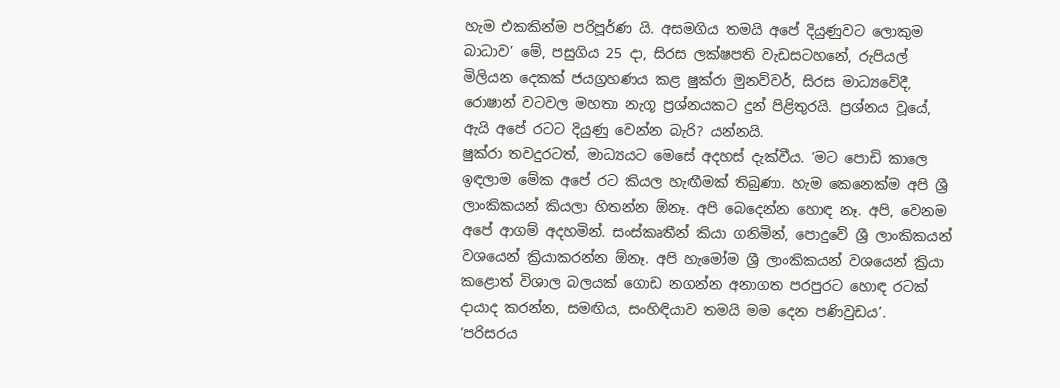හැම එකකින්ම පරිපූර්ණ යි. අසමගිය තමයි අපේ දියුණුවට ලොකුම බාධාව’ මේ, පසුගිය 25 දා, සිරස ලක්ෂපති වැඩසටහනේ, රුපියල් මිලියන දෙකක් ජයග්‍රහණය කළ ෂුක්රා මුනව්වර්, සිරස මාධ්‍යවේදී, රොෂාන් වටවල මහතා නැගූ ප්‍රශ්නයකට දුන් පිළිතුරයි. ප්‍රශ්නය වූයේ, ඇයි අපේ රටට දියුණු වෙන්න බැරි? යන්නයි.
ෂුක්රා තවදුරටත්, මාධ්‍යයට මෙසේ අදහස් දැක්වීය. ‘මට පොඩි කාලෙ ඉඳලාම මේක අපේ රට කියල හැඟීමක් තිබුණා. හැම කෙනෙක්ම අපි ශ්‍රී ලාංකිකයන් කියලා හිතන්න ඕනෑ. අපි බෙදෙන්න හොඳ නෑ. අපි, වෙනම අපේ ආගම් අදහමින්. සංස්කෘතීන් කියා ගනිමින්, පොදුවේ ශ්‍රී ලාංකිකයන් වශයෙන් ක්‍රියාකරන්න ඕනෑ. අපි හැමෝම ශ්‍රී ලාංකිකයන් වශයෙන් ක්‍රියා කළොත් විශාල බලයක් ගොඩ නගන්න අනාගත පරපුරට හොඳ රටක් දායාද කරන්න, සමඟිය, සංහිඳියාව තමයි මම දෙන පණිවුඩය’.
‘පරිසරය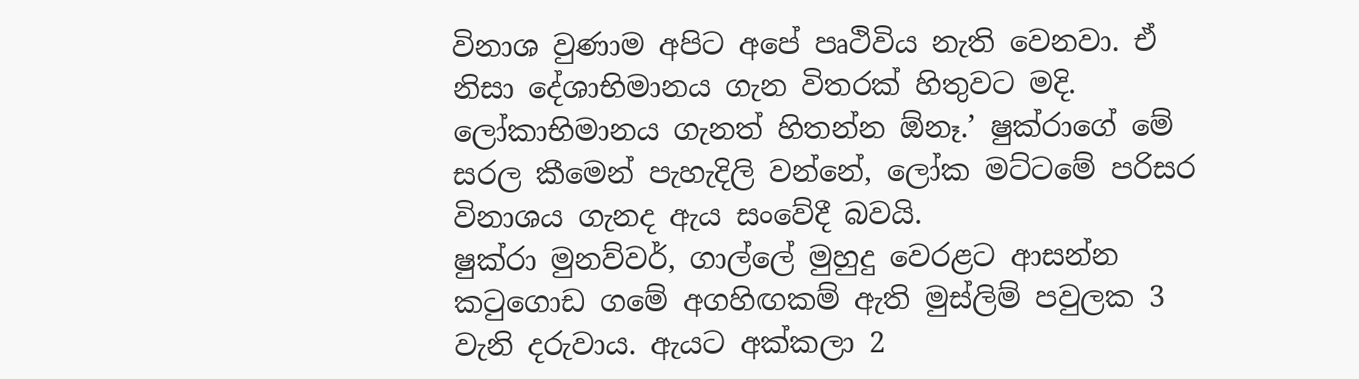විනාශ වුණාම අපිට අපේ පෘථිවිය නැති වෙනවා. ඒ නිසා දේශාභිමානය ගැන විතරක් හිතුවට මදි. ලෝකාභිමානය ගැනත් හිතන්න ඕනෑ.’ ෂුක්රාගේ මේ සරල කීමෙන් පැහැදිලි වන්නේ, ලෝක මට්ටමේ පරිසර විනාශය ගැනද ඇය සංවේදී බවයි.
ෂුක්රා මුනව්වර්, ගාල්ලේ මුහුදු වෙරළට ආසන්න කටුගොඩ ගමේ අගහිඟකම් ඇති මුස්ලිම් පවුලක 3 වැනි දරුවාය. ඇයට අක්කලා 2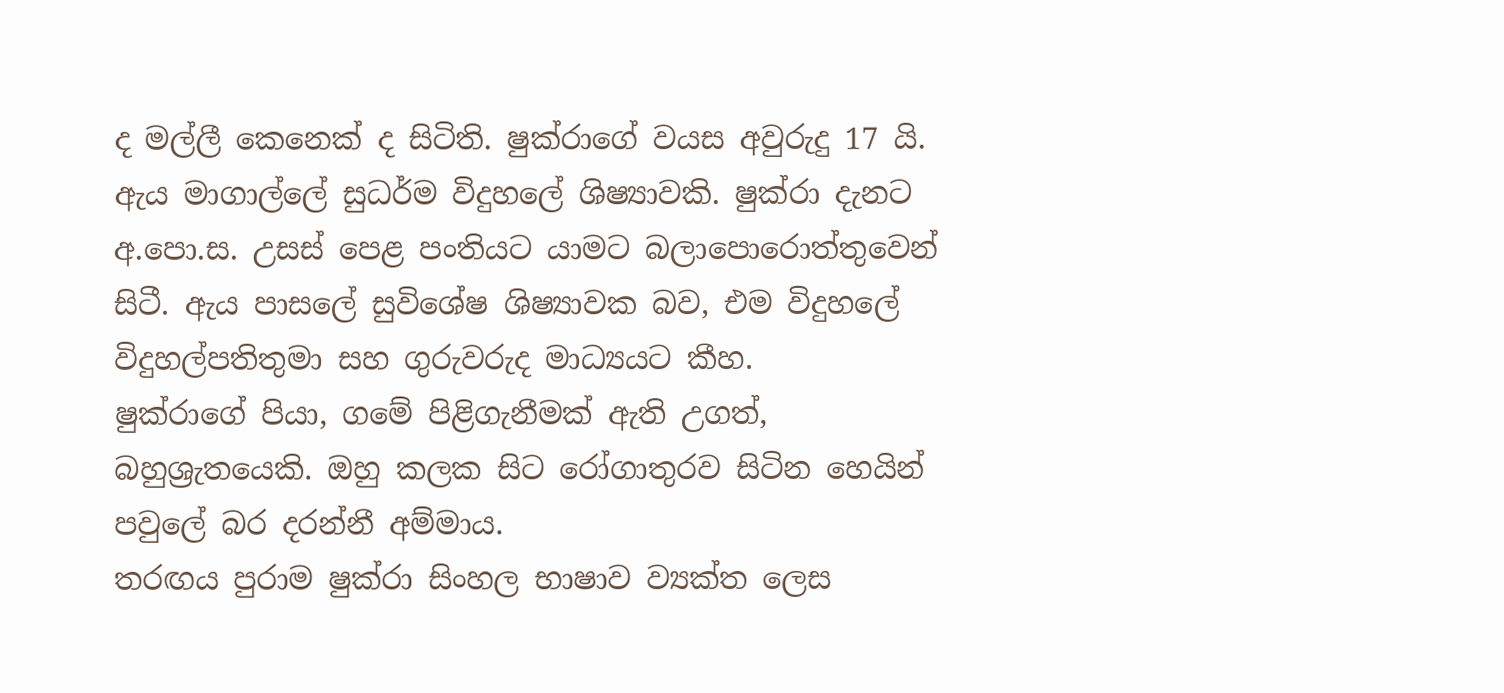ද මල්ලී කෙනෙක් ද සිටිති. ෂුක්රාගේ වයස අවුරුදු 17 යි. ඇය මාගාල්ලේ සුධර්ම විදුහලේ ශිෂ්‍යාවකි. ෂුක්රා දැනට අ.පො.ස. උසස් පෙළ පංතියට යාමට බලාපොරොත්තුවෙන් සිටී. ඇය පාසලේ සුවිශේෂ ශිෂ්‍යාවක බව, එම විදුහලේ විදුහල්පතිතුමා සහ ගුරුවරුද මාධ්‍යයට කීහ.
ෂුක්රාගේ පියා, ගමේ පිළිගැනීමක් ඇති උගත්, බහුශ්‍රැතයෙකි. ඔහු කලක සිට රෝගාතුරව සිටින හෙයින් පවුලේ බර දරන්නී අම්මාය.
තරඟය පුරාම ෂුක්රා සිංහල භාෂාව ව්‍යක්ත ලෙස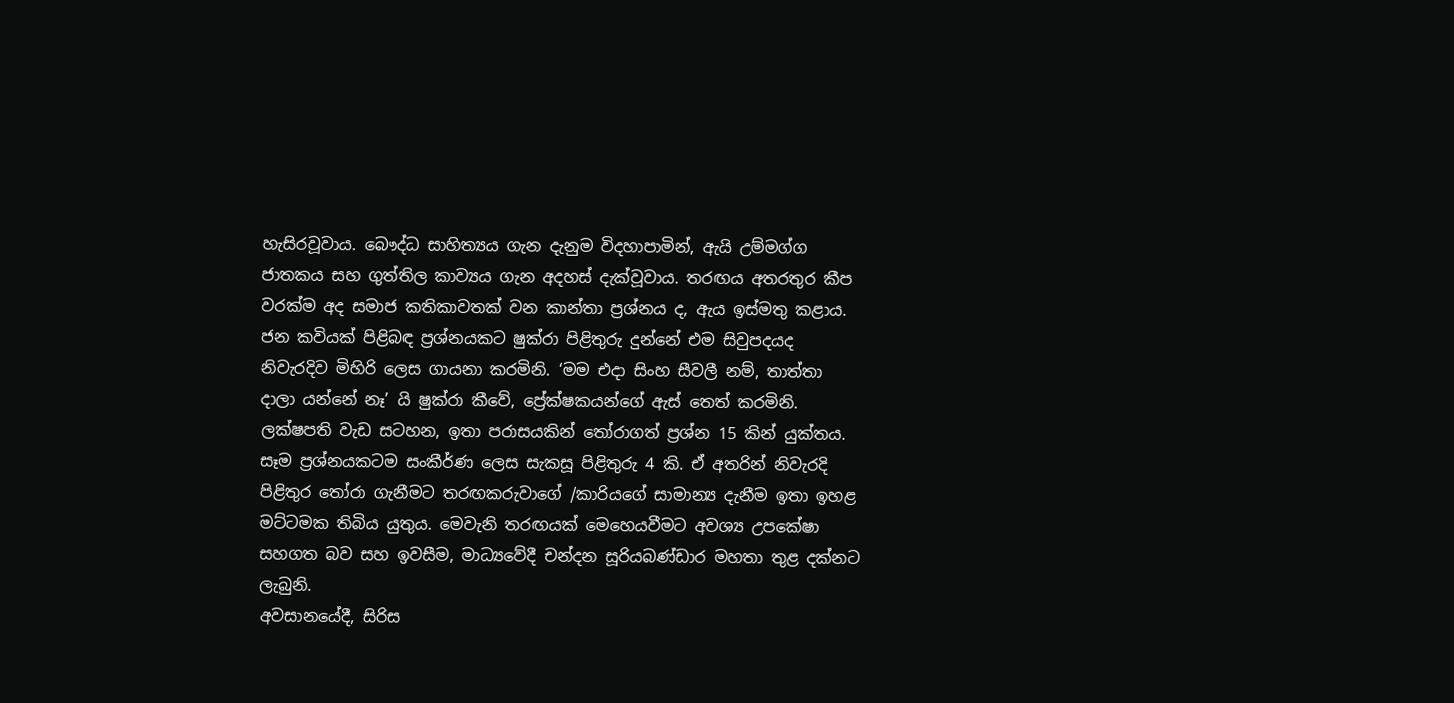හැසිරවූවාය. බෞද්ධ සාහිත්‍යය ගැන දැනුම විදහාපාමින්, ඇයි උම්මග්ග ජාතකය සහ ගුත්තිල කාව්‍යය ගැන අදහස් දැක්වූවාය. තරඟය අතරතුර කීප වරක්ම අද සමාජ කතිකාවතක් වන කාන්තා ප්‍රශ්නය ද, ඇය ඉස්මතු කළාය. ජන කවියක් පිළිබඳ ප්‍රශ්නයකට ෂුක්රා පිළිතුරු දුන්නේ එම සිවුපදයද නිවැරදිව මිහිරි ලෙස ගායනා කරමිනි. ‘මම එදා සිංහ සීවලී නම්, තාත්තා දාලා යන්නේ නෑ’ යි ෂුක්රා කීවේ, ප්‍රේක්ෂකයන්ගේ ඇස් තෙත් කරමිනි.
ලක්ෂපති වැඩ සටහන, ඉතා පරාසයකින් තෝරාගත් ප්‍රශ්න 15 කින් යුක්තය. සෑම ප්‍රශ්නයකටම සංකීර්ණ ලෙස සැකසූ පිළිතුරු 4 කි. ඒ අතරින් නිවැරදි පිළිතුර තෝරා ගැනීමට තරඟකරුවාගේ /කාරියගේ සාමාන්‍ය දැනීම ඉතා ඉහළ මට්ටමක තිබිය යුතුය. මෙවැනි තරඟයක් මෙහෙයවීමට අවශ්‍ය උපකේෂා සහගත බව සහ ඉවසීම, මාධ්‍යවේදී චන්දන සූරියබණ්ඩාර මහතා තුළ දක්නට ලැබුනි.
අවසානයේදී, සිරිස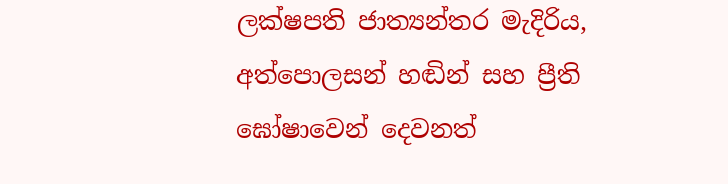ලක්ෂපති ජාත්‍යන්තර මැදිරිය, අත්පොලසන් හඬින් සහ ප්‍රීති ඝෝෂාවෙන් දෙවනත්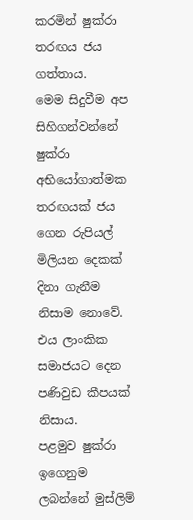කරමින් ෂුක්රා තරඟය ජය ගත්තාය.
මෙම සිදුවීම අප සිහිගන්වන්නේ ෂුක්රා අභියෝගාත්මක තරඟයක් ජය ගෙන රුපියල් මිලියන දෙකක් දිනා ගැනීම නිසාම නොවේ. එය ලාංකික සමාජයට දෙන පණිවුඩ කීපයක් නිසාය.
පළමුව ෂුක්රා ඉගෙනුම ලබන්නේ මුස්ලිම්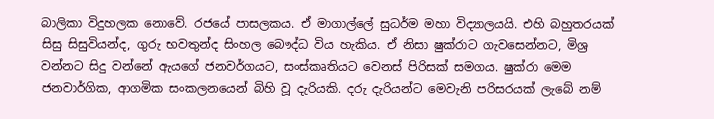බාලිකා විදුහලක නොවේ. රජයේ පාසලකය. ඒ මාගාල්ලේ සුධර්ම මහා විද්‍යාලයයි. එහි බහුතරයක් සිසු සිසුවියන්ද, ගුරු භවතුන්ද සිංහල බෞද්ධ විය හැකිය. ඒ නිසා ෂුක්රාට ගැවසෙන්නට, මිශ්‍ර වන්නට සිදු වන්නේ ඇයගේ ජනවර්ගයට, සංස්කෘතියට වෙනස් පිරිසක් සමගය. ෂුක්රා මෙම ජනවාර්ගික, ආගමික සංකලනයෙන් බිහි වූ දැරියකි. දරු දැරියන්ට මෙවැනි පරිසරයක් ලැබේ නම්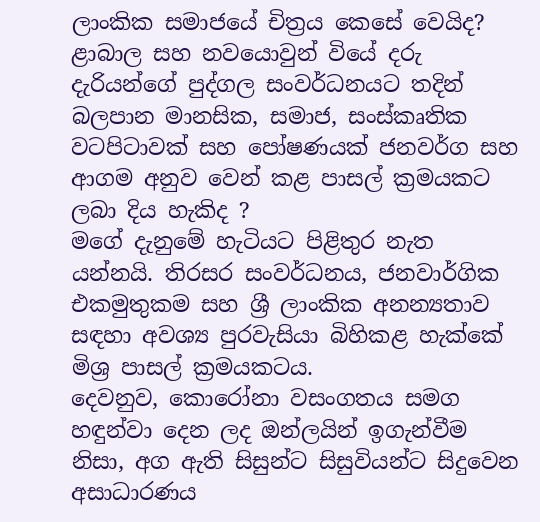ලාංකික සමාජයේ චිත්‍රය කෙසේ වෙයිද? ළාබාල සහ නවයොවුන් වියේ දරු දැරියන්ගේ පුද්ගල සංවර්ධනයට තදින් බලපාන මානසික, සමාජ, සංස්කෘතික වටපිටාවක් සහ පෝෂණයක් ජනවර්ග සහ ආගම අනුව වෙන් කළ පාසල් ක්‍රමයකට ලබා දිය හැකිද ?
මගේ දැනුමේ හැටියට පිළිතුර නැත යන්නයි. තිරසර සංවර්ධනය, ජනවාර්ගික එකමුතුකම සහ ශ්‍රී ලාංකික අනන්‍යතාව සඳහා අවශ්‍ය පුරවැසියා බිහිකළ හැක්කේ මිශ්‍ර පාසල් ක්‍රමයකටය.
දෙවනුව, කොරෝනා වසංගතය සමග හඳුන්වා දෙන ලද ඔන්ලයින් ඉගැන්වීම නිසා, අග ඇති සිසුන්ට සිසුවියන්ට සිදුවෙන අසාධාරණය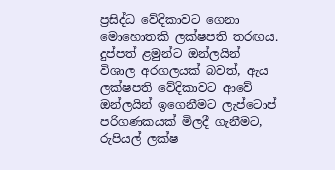ප්‍රසිද්ධ වේදිකාවට ගෙනා මොහොතකි ලක්ෂපති තරඟය. දුප්පත් ළමුන්ට ඔන්ලයින් විශාල අරගලයක් බවත්, ඇය ලක්ෂපති වේදිකාවට ආවේ ඔන්ලයින් ඉගෙනීමට ලැප්ටොප් පරිගණකයක් මිලදී ගැනීමට, රුපියල් ලක්ෂ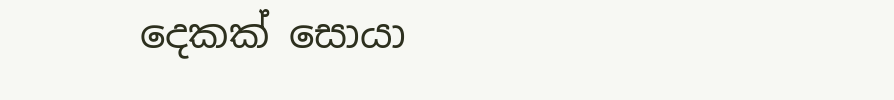දෙකක් සොයා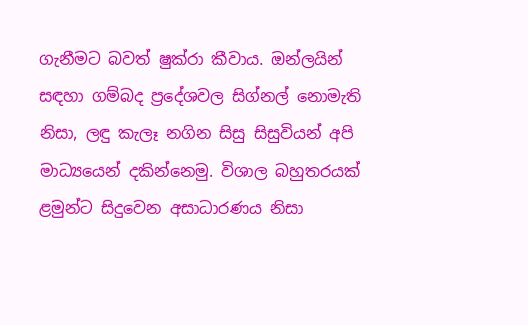ගැනීමට බවත් ෂුක්රා කීවාය. ඔන්ලයින් සඳහා ගම්බද ප්‍රදේශවල සිග්නල් නොමැති නිසා, ලඳු කැලෑ නගින සිසු සිසුවියන් අපි මාධ්‍යයෙන් දකින්නෙමු. විශාල බහුතරයක් ළමුන්ට සිදුවෙන අසාධාරණය නිසා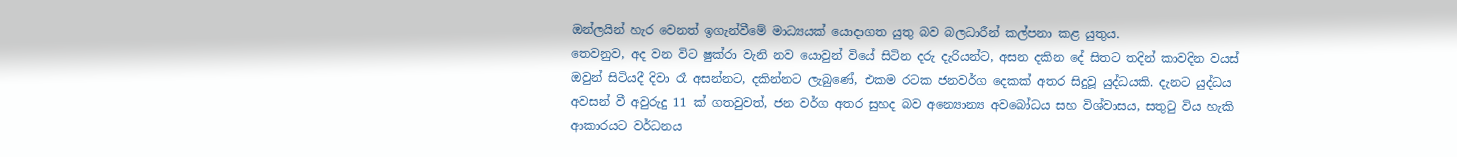ඔන්ලයින් හැර වෙනත් ඉගැන්වීමේ මාධ්‍යයක් යොදාගත යුතු බව බලධාරීන් කල්පනා කළ යුතුය.
තෙවනුව, අද වන විට ෂුක්රා වැනි නව යොවුන් වියේ සිටින දරු දැරියන්ට, අසන දකින දේ සිතට තදින් කාවදින වයස් ඔවුන් සිටියදී දිවා රෑ අසන්නට, දකින්නට ලැබුණේ, එකම රටක ජනවර්ග දෙකක් අතර සිදුවූ යුද්ධයකි. දැනට යුද්ධය අවසන් වී අවුරුදු 11 ක් ගතවුවත්, ජන වර්ග අතර සුහද බව අන්‍යොන්‍ය අවබෝධය සහ විශ්වාසය, සතුටු විය හැකි ආකාරයට වර්ධනය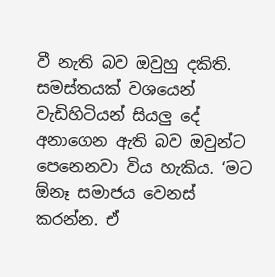වී නැති බව ඔවුහු දකිති. සමස්තයක් වශයෙන් වැඩිහිටියන් සියලු දේ අනාගෙන ඇති බව ඔවුන්ට පෙනෙනවා විය හැකිය. ‘මට ඕනෑ සමාජය වෙනස් කරන්න. ඒ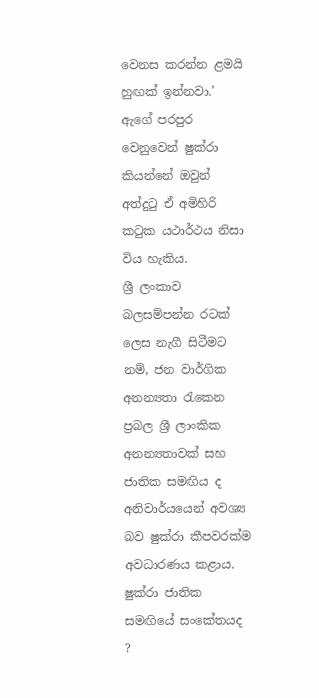වෙනස කරන්න ළමයි හුඟක් ඉන්නවා.’ ඇගේ පරපුර වෙනුවෙන් ෂුක්රා කියන්නේ ඔවුන් අත්දුටු ඒ අමිහිරි කටුක යථාර්ථය නිසා විය හැකිය.
ශ්‍රී ලංකාව බලසම්පන්න රටක් ලෙස නැගී සිටීමට නම්, ජන වාර්ගික අනන්‍යතා රැකෙන ප්‍රබල ශ්‍රී ලාංකික අනන්‍යතාවක් සහ ජාතික සමඟිය ද අනිවාර්යයෙන් අවශ්‍ය බව ෂුක්රා කීපවරක්ම අවධාරණය කළාය.
ෂුක්රා ජාතික සමඟියේ සංකේතයද ?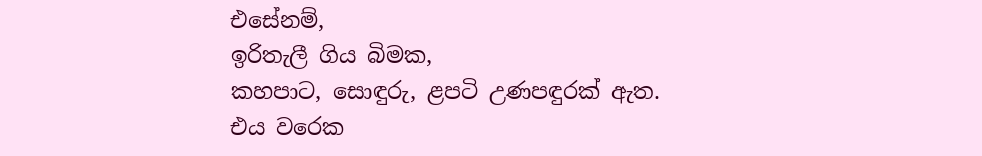එසේනම්,
ඉරිතැලී ගිය බිමක,
කහපාට, සොඳුරු, ළපටි උණපඳුරක් ඇත.
එය වරෙක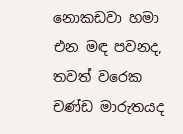නොකඩවා හමා එන මඳ පවනද,
තවත් වරෙක චණ්ඩ මාරුතයද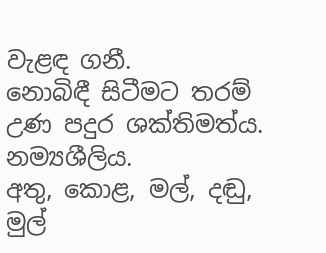වැළඳ ගනී.
නොබිඳී සිටීමට තරම් උණ පදුර ශක්තිමත්ය. නම්‍යශීලිය.
අතු, කොළ, මල්, දඬු, මුල්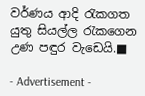වර්ණය ආදි රැකගත යුතු සියල්ල රැකගෙන
උණ පඳුර වැඩෙයි.■

- Advertisement -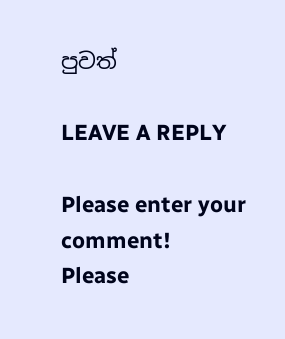පුවත්

LEAVE A REPLY

Please enter your comment!
Please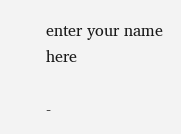enter your name here

-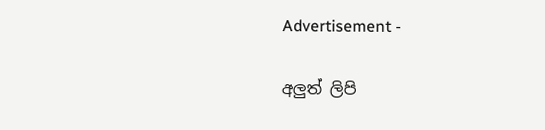Advertisement -

අලුත් ලිපි